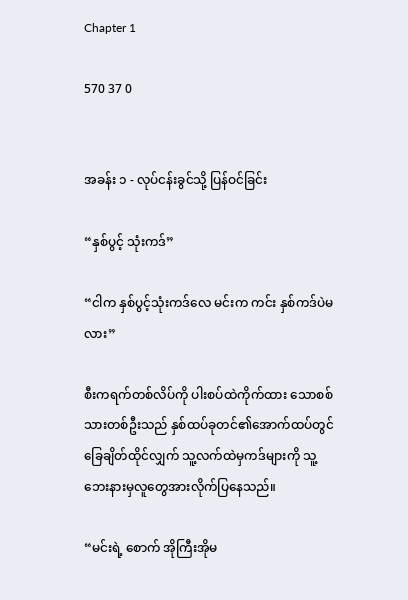Chapter 1

570 37 0


အခန်း ၁ - လုပ်ငန်းခွင်သို့ ပြန်ဝင်ခြင်း

“နှစ်ပွင့် သုံးကဒ်”

“ငါက နှစ်ပွင့်သုံးကဒ်လေ မင်းက ကင်း နှစ်ကဒ်ပဲမလား”

စီးကရက်တစ်လိပ်ကို ပါးစပ်ထဲကိုက်ထား သောစစ်သားတစ်ဦးသည် နှစ်ထပ်ခုတင်၏အောက်ထပ်တွင် ခြေချိတ်ထိုင်လျှက် သူ့လက်ထဲမှကဒ်များကို သူ့ဘေးနားမှလူတွေအားလိုက်ပြနေသည်။

“မင်းရဲ့ စောက် အိုကြီးအိုမ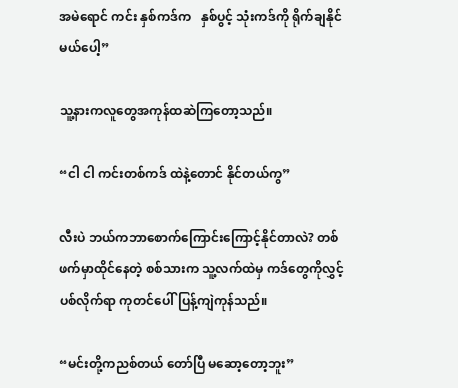အမဲရောင် ကင်း နှစ်ကဒ်က   နှစ်ပွင့် သုံးကဒ်ကို ရိုက်ချနိုင်မယ်ပေါ့”

သူ့နားကလူတွေအကုန်ထဆဲကြတော့သည်။

“ငါ ငါ ကင်းတစ်ကဒ် ထဲနဲ့တောင် နိုင်တယ်ကွ”

လီးပဲ ဘယ်က‌ဘာစောက်ကြောင်းကြောင့်နိုင်တာလဲ? တစ်ဖက်မှာထိုင်နေတဲ့ စစ်သားက သူ့လက်ထဲမှ ကဒ်တွေကိုလွှင့်ပစ်လိုက်ရာ ကုတင်ပေါ်ပြန့်ကျဲကုန်သည်။

“မင်းတို့ကညစ်တယ် တော်ပြီ မဆော့တော့ဘူး”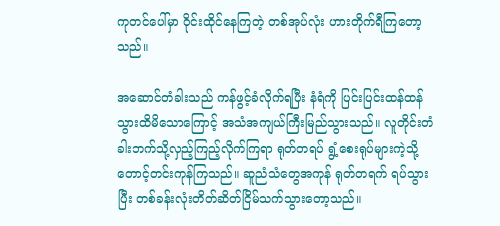ကုတင်ပေါ်မှာ ဝိုင်းထိုင်နေကြတဲ့ တစ်အုပ်လုံး ဟားတိုက်ရီကြတော့သည်။

အဆောင်တံခါးသည် ကန်ဖွင့်ခံလိုက်ရပြီး နံရံကို ပြင်းပြင်းထန်ထန်သွားထိမိသောကြောင့် အသံအကျယ်ကြီးမြည်သွားသည်။ လူတိုင်းတံခါးဘက်သို့လှည့်ကြည့်လိုက်ကြရာ ရုတ်တရပ် ရွံ့စေးရုပ်များကဲ့သို့တောင့်တင်းကုန်ကြသည်။ ဆူညံသံတွေအကုန် ရုတ်တရက် ရပ်သွားပြီး တစ်ခန်းလုံးတိတ်ဆိတ်ငြိမ်သက်သွားတော့သည်။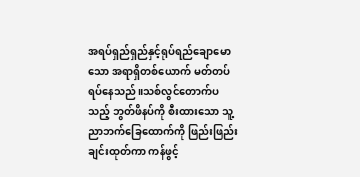အရပ်ရှည်ရှည်နှင့်ရုပ်ရည်ချောမောသော အရာရှိတစ်ယောက် မတ်တပ်ရပ်နေသည်။သစ်လွင်တောက်ပသည့် ဘွတ်ဖိနပ်ကို စီးထားသော သူ့ညာဘက်ခြေထောက်ကို ဖြည်းဖြည်းချင်းထုတ်ကာ ကန်ဖွင့်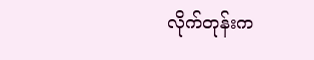လိုက်တုန်းက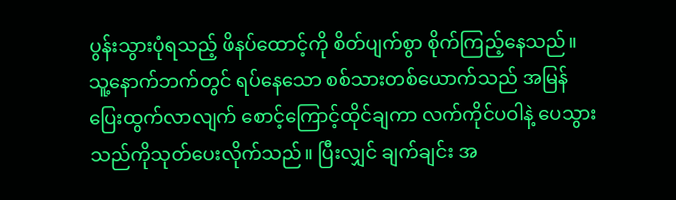ပွန်းသွားပုံရသည့် ဖိနပ်ထောင့်ကို စိတ်ပျက်စွာ စိုက်ကြည့်နေသည်။ သူ့နောက်ဘက်တွင် ရပ်နေသော စစ်သားတစ်ယောက်သည် အမြန်ပြေးထွက်လာလျက် စောင့်ကြောင့်ထိုင်ချကာ လက်ကိုင်ပဝါနဲ့ ပေသွားသည်ကိုသုတ်ပေးလိုက်သည်။ ပြီးလျှင် ချက်ချင်း အ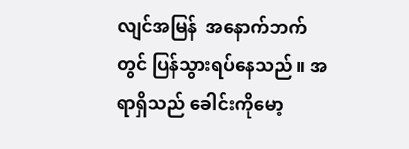လျင်အမြန်  အနောက်ဘက်တွင် ပြန်သွားရပ်နေသည်။ အရာရှိသည် ခေါင်းကိုမော့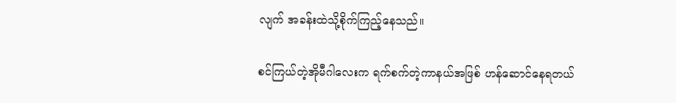လျက် အခန်းထဲသို့စိုက်ကြည့်နေသည်။

စင်ကြယ်တဲ့အိုမီဂါလေးက ရက်စက်တဲ့ကာနယ်အဖြစ် ဟန်ဆောင်နေရတယ်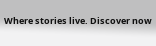Where stories live. Discover now